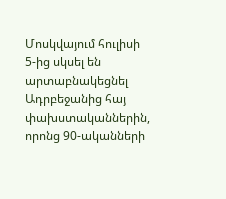Մոսկվայում հուլիսի 5-ից սկսել են արտաբնակեցնել Ադրբեջանից հայ փախստականներին, որոնց 90-ականների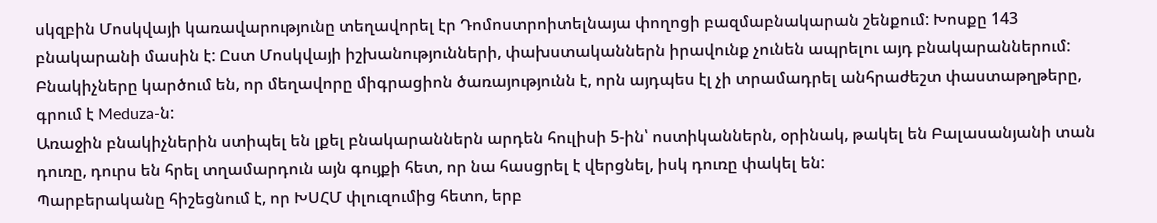սկզբին Մոսկվայի կառավարությունը տեղավորել էր Դոմոստրոիտելնայա փողոցի բազմաբնակարան շենքում: Խոսքը 143 բնակարանի մասին է: Ըստ Մոսկվայի իշխանությունների, փախստականներն իրավունք չունեն ապրելու այդ բնակարաններում: Բնակիչները կարծում են, որ մեղավորը միգրացիոն ծառայությունն է, որն այդպես էլ չի տրամադրել անհրաժեշտ փաստաթղթերը, գրում է Meduza-ն:
Առաջին բնակիչներին ստիպել են լքել բնակարաններն արդեն հուլիսի 5-ին՝ ոստիկաններն, օրինակ, թակել են Բալասանյանի տան դուռը, դուրս են հրել տղամարդուն այն գույքի հետ, որ նա հասցրել է վերցնել, իսկ դուռը փակել են:
Պարբերականը հիշեցնում է, որ ԽՍՀՄ փլուզումից հետո, երբ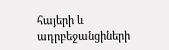հայերի և ադրբեջանցիների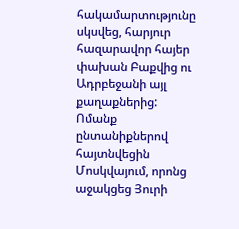հակամարտությունը սկսվեց, հարյուր հազարավոր հայեր փախան Բաքվից ու Ադրբեջանի այլ քաղաքներից: Ոմանք ընտանիքներով հայտնվեցին Մոսկվայում, որոնց աջակցեց Յուրի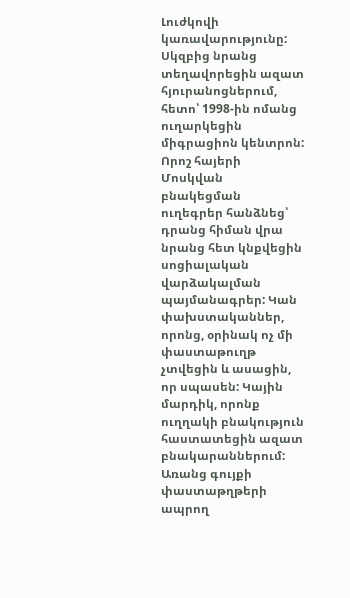Լուժկովի կառավարությունը: Սկզբից նրանց տեղավորեցին ազատ հյուրանոցներում, հետո՝ 1998-ին ոմանց ուղարկեցին միգրացիոն կենտրոն: Որոշ հայերի Մոսկվան բնակեցման ուղեգրեր հանձնեց՝ դրանց հիման վրա նրանց հետ կնքվեցին սոցիալական վարձակալման պայմանագրեր: Կան փախստականներ, որոնց, օրինակ ոչ մի փաստաթուղթ չտվեցին և ասացին, որ սպասեն: Կային մարդիկ, որոնք ուղղակի բնակություն հաստատեցին ազատ բնակարաններում:
Առանց գույքի փաստաթղթերի ապրող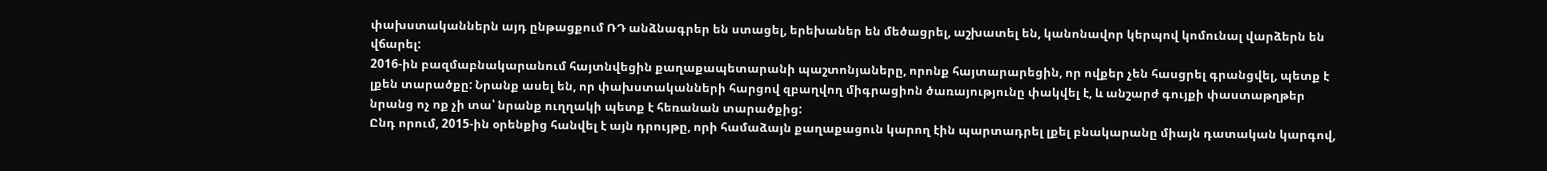փախստականներն այդ ընթացքում ՌԴ անձնագրեր են ստացել, երեխաներ են մեծացրել, աշխատել են, կանոնավոր կերպով կոմունալ վարձերն են վճարել:
2016-ին բազմաբնակարանում հայտնվեցին քաղաքապետարանի պաշտոնյաները, որոնք հայտարարեցին, որ ովքեր չեն հասցրել գրանցվել, պետք է լքեն տարածքը: Նրանք ասել են, որ փախստականների հարցով զբաղվող միգրացիոն ծառայությունը փակվել է, և անշարժ գույքի փաստաթղթեր նրանց ոչ ոք չի տա՝ նրանք ուղղակի պետք է հեռանան տարածքից:
Ընդ որում, 2015-ին օրենքից հանվել է այն դրույթը, որի համաձայն քաղաքացուն կարող էին պարտադրել լքել բնակարանը միայն դատական կարգով,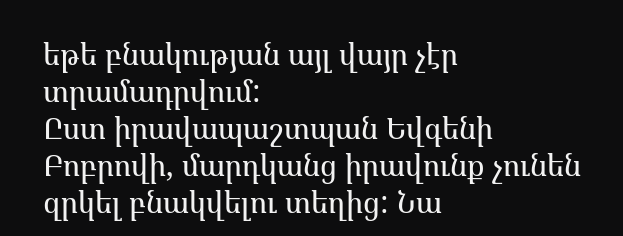եթե բնակության այլ վայր չէր տրամադրվում:
Ըստ իրավապաշտպան Եվգենի Բոբրովի, մարդկանց իրավունք չունեն զրկել բնակվելու տեղից: Նա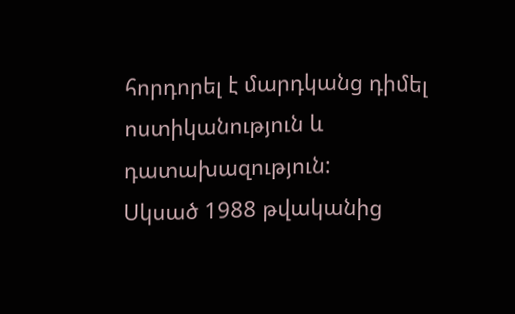հորդորել է մարդկանց դիմել ոստիկանություն և դատախազություն:
Սկսած 1988 թվականից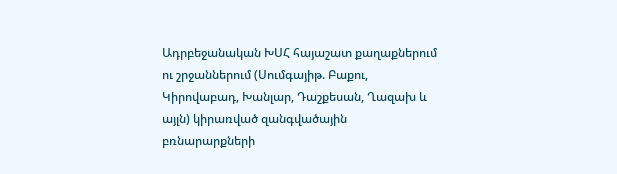Ադրբեջանական ԽՍՀ հայաշատ քաղաքներում ու շրջաններում (Սումգայիթ. Բաքու, Կիրովաբադ, Խանլար, Դաշքեսան, Ղազախ և այլն) կիրառված զանգվածային բռնարարքների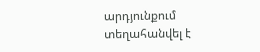արդյունքում տեղահանվել է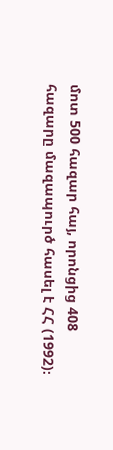մոտ 500 հազար հայ, որոնցից 408 հազարը մազապուրծ հասել է ՀՀ (1992)։